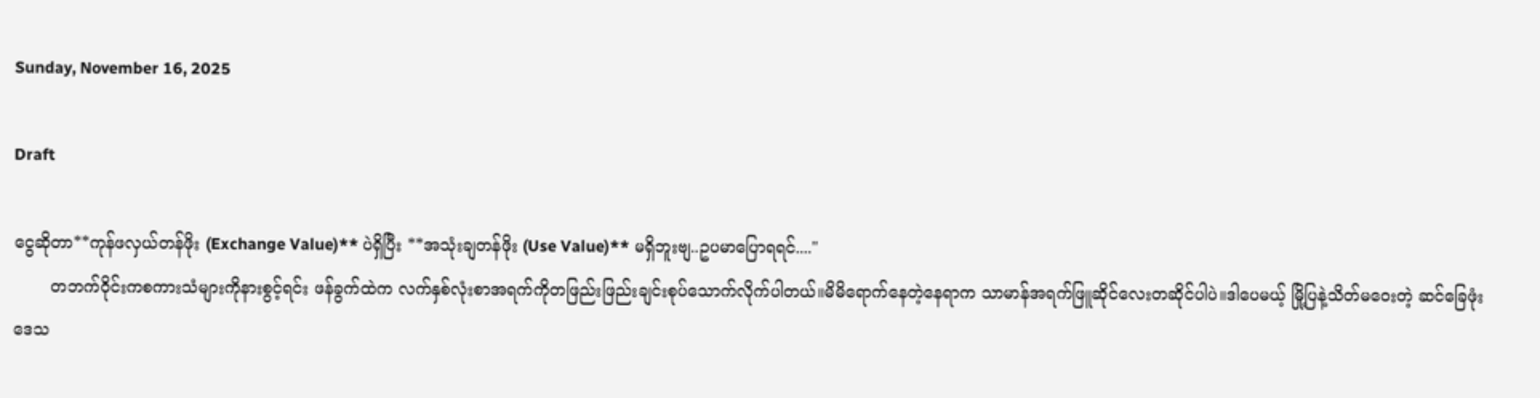Sunday, November 16, 2025

Draft

ငွေဆိုတာ**ကုန်ဖလှယ်တန်ဖိုး (Exchange Value)** ပဲရှိပြီး **အသုံးချတန်ဖိုး (Use Value)** မရှိဘူးဗျ..ဥပမာပြောရရင်...."
       တဘက်ဝိုင်းကစကားသံများကိုနားစွင့်ရင်း ဖန်ခွက်ထဲက လက်နှစ်လုံးစာအရက်ကိုတဖြည်းဖြည်းချင်းစုပ်သောက်လိုက်ပါတယ်။မိမိရောက်နေတဲ့နေရာက သာမာန်အရက်ဖြူဆိုင်လေးတဆိုင်ပါပဲ။ဒါပေမယ့် မြို့ပြနဲ့သိတ်မဝေးတဲ့ ဆင်ခြေဖုံးဒေသ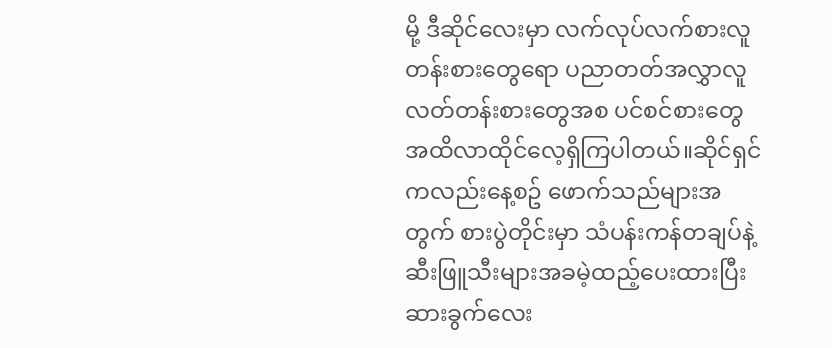မို့ ဒီဆိုင်လေးမှာ လက်လုပ်လက်စားလူတန်းစားတွေရော ပညာတတ်အလွှာလူလတ်တန်းစားတွေအစ ပင်စင်စားတွေအထိလာထိုင်လေ့ရှိကြပါတယ်။ဆိုင်ရှင်ကလည်းနေ့စဥ် ဖောက်သည်များအတွက် စားပွဲတိုင်းမှာ သံပန်းကန်တချပ်နဲ့ ဆီးဖြူသီးများအခမဲ့ထည့်ပေးထားပြီး ဆားခွက်လေး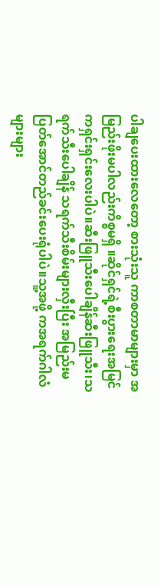ပါချပေးထားလေတော့ စားသုံးသူ ကာစတာမာများမှာ အမြည်းဖိုးမပါလည်းကိစ္စမရှိ ။ဆိုင်ရှင်ရဲ့စီးပွားရေးအမြင်ကရှင်းရှင်းလေးပါပဲ။ဆီးဖြူသီးပေါချိန်ဆီးဖြူသီး၊သရက်သီးပေါချိန် သရက်သီးစိမ်းများလှီးပြီး အမြည်းမပြတ်အောင်တည်ခင်းပေးရုံပါပဲ။သူ့အဖို့ ကအရက်ဂါလံများများ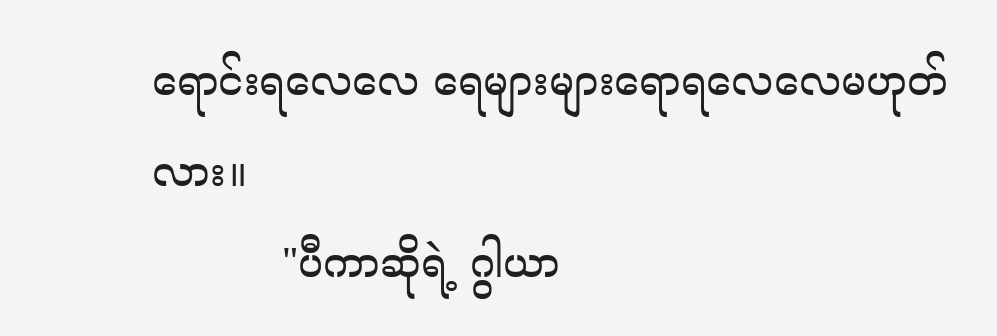ရောင်းရလေလေ ရေများများရောရလေလေမဟုတ်လား။
          "ပီကာဆိုရဲ့ ဂွါယာ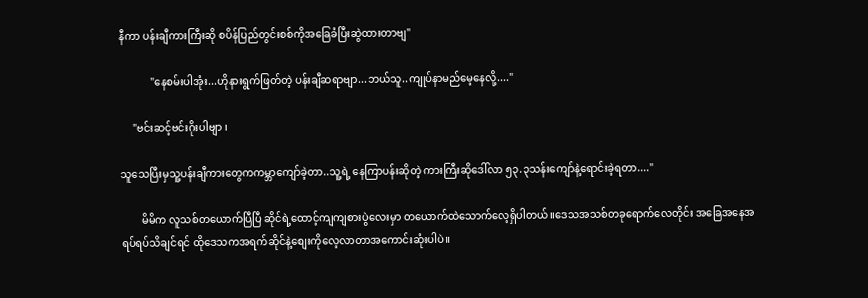နီကာ ပန်းချီကားကြီးဆို စပိန်ပြည်တွင်းစစ်ကိုအခြေခံပြီးဆွဲထားတာဗျ"

            "နေစမ်းပါအုံး...ဟိုနားရွက်ဖြတ်တဲ့ ပန်းချီဆရာဗျာ...ဘယ်သူ..ကျုပ်နာမည်မေ့နေလို့...."

     "ဗင်းဆင့်ဗင်းဂိုးပါဗျာ ၊

သူသေပြီးမှသူ့ပန်းချီကားတွေကကမ္ဘာကျော်ခဲ့တာ..သူ့ရဲ့ နေကြာပန်းဆိုတဲ့ ကားကြီးဆိုဒေါ်လာ ၅၃.၃သန်းကျော်နဲ့ရောင်းခဲ့ရတာ...."

        မိမိက လူသစ်တယောက်ပြီပြီ ဆိုင်ရဲ့ထောင့်ကျကျစားပွဲလေးမှာ တယောက်ထဲသောက်လေ့ရှိပါတယ်။ဒေသအသစ်တခုရောက်လေတိုင်း အခြေအနေအရပ်ရပ်သိချင်ရင် ထိုဒေသကအရက်ဆိုင်နဲ့စျေးကိုလေ့လာတာအကောင်းဆုံးပါပဲ။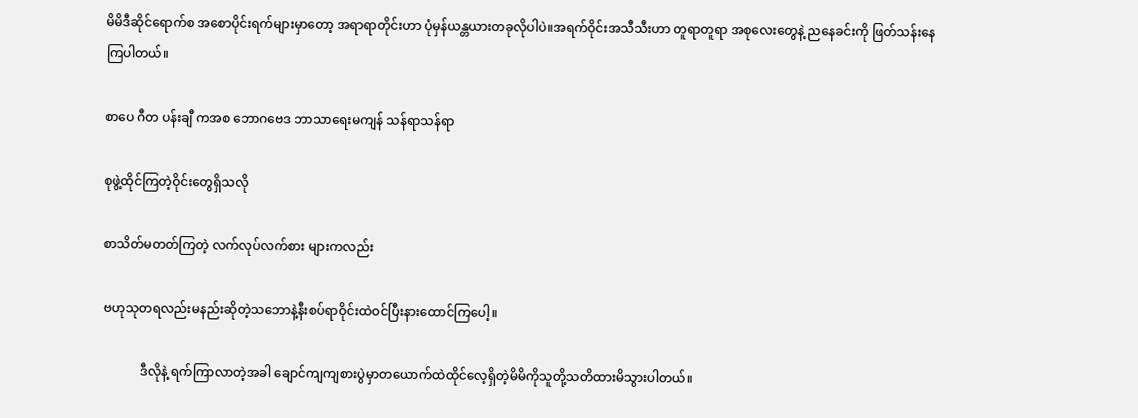မိမိဒီဆိုင်ရောက်စ အစောပိုင်းရက်များမှာတော့ အရာရာတိုင်းဟာ ပုံမှန်ယန္တယားတခုလိုပါပဲ။အရက်ဝိုင်းအသီသီးဟာ တူရာတူရာ အစုလေးတွေနဲ့ ညနေခင်းကို ဖြတ်သန်းနေကြပါတယ်။

စာပေ ဂီတ ပန်းချီ ကအစ ဘောဂဗေဒ ဘာသာရေးမကျန် သန်ရာသန်ရာ

စုဖွဲ့ထိုင်ကြတဲ့ဝိုင်းတွေရှိသလို

စာသိတ်မတတ်ကြတဲ့ လက်လုပ်လက်စား များကလည်း

ဗဟုသုတရလည်းမနည်းဆိုတဲ့သဘောနဲ့နီးစပ်ရာဝိုင်းထဲဝင်ပြီးနားထောင်ကြပေါ့။

            ဒီလိုနဲ့ ရက်ကြာလာတဲ့အခါ ချောင်ကျကျစားပွဲမှာတယောက်ထဲထိုင်လေ့ရှိတဲ့မိမိကိုသူတို့သတိထားမိသွားပါတယ်။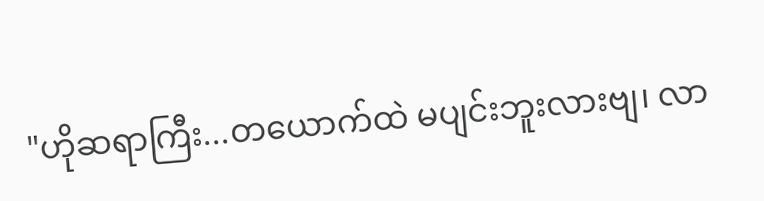"ဟိုဆရာကြီး...တယောက်ထဲ မပျင်းဘူးလားဗျ၊ လာ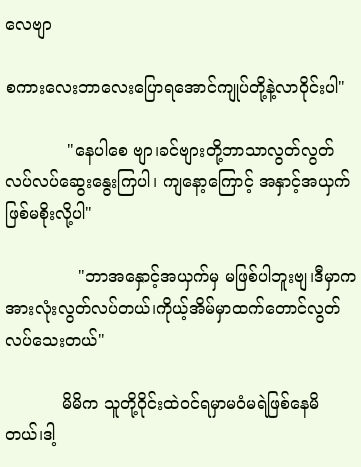လေဗျာ

စကားလေးဘာလေးပြောရအောင်ကျုပ်တို့နဲ့လာဝိုင်းပါ"

            "နေပါစေ ဗျာ၊ခင်ဗျားတို့ဘာသာလွတ်လွတ်လပ်လပ်ဆွေးနွေးကြပါ၊ ကျနော့ကြောင့် အနှာင့်အယှက်ဖြစ်မစိုးလို့ပါ"

              "ဘာအနှောင့်အယှက်မှ မဖြစ်ပါဘူးဗျ၊ဒီမှာက အားလုံးလွတ်လပ်တယ်၊ကိုယ့်အိမ်မှာထက်တောင်လွတ်လပ်သေးတယ်"

           မိမိက သူတို့ဝိုင်းထဲဝင်ရမှာမဝံမရဲဖြစ်နေမိတယ်၊ဒါ့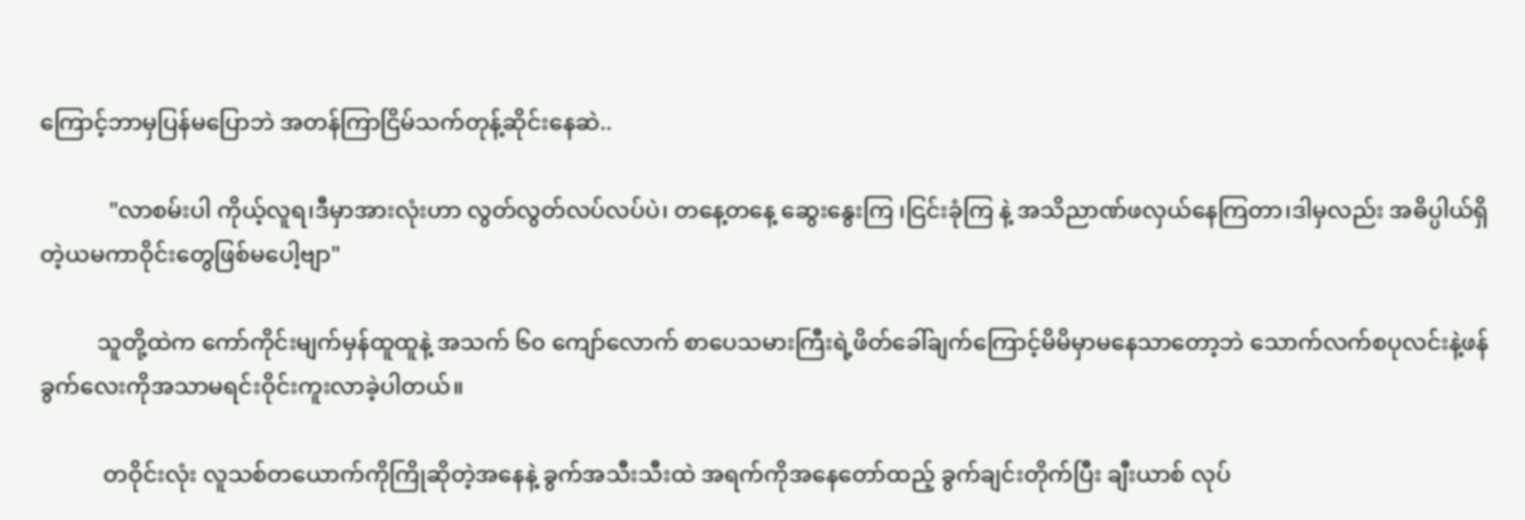ကြောင့်ဘာမှပြန်မပြောဘဲ အတန်ကြာငြိမ်သက်တုန့်ဆိုင်းနေဆဲ..

            "လာစမ်းပါ ကိုယ့်လူရ၊ဒီမှာအားလုံးဟာ လွတ်လွတ်လပ်လပ်ပဲ၊ တနေ့တနေ့ ဆွေးနွေးကြ ၊ငြင်းခုံကြ နဲ့ အသိညာဏ်ဖလှယ်နေကြတာ၊ဒါမှလည်း အဓိပ္ပါယ်ရှိတဲ့ယမကာဝိုင်းတွေဖြစ်မပေါ့ဗျာ"

          သူတို့ထဲက ကော်ကိုင်းမျက်မှန်ထူထူနဲ့ အသက် ၆၀ ကျော်လောက် စာပေသမားကြီးရဲ့ဖိတ်ခေါ်ချက်ကြောင့်မိမိမှာမနေသာတော့ဘဲ သောက်လက်စပုလင်းနဲ့ဖန်ခွက်လေးကိုအသာမရင်းဝိုင်းကူးလာခဲ့ပါတယ်။

           တဝိုင်းလုံး လူသစ်တယောက်ကိုကြိုဆိုတဲ့အနေနဲ့ ခွက်အသီးသီးထဲ အရက်ကိုအနေတော်ထည့် ခွက်ချင်းတိုက်ပြီး ချီးယာစ် လုပ်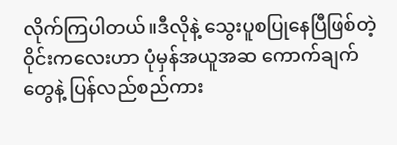လိုက်ကြပါတယ်။ဒီလိုနဲ့ သွေးပူစပြုနေပြီဖြစ်တဲ့ဝိုင်းကလေးဟာ ပုံမှန်အယူအဆ ကောက်ချက်တွေနဲ့ ပြန်လည်စည်ကား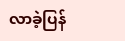လာခဲ့ပြန်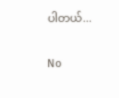ပါတယ်...


No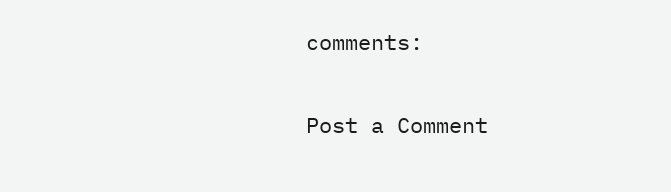comments:

Post a Comment